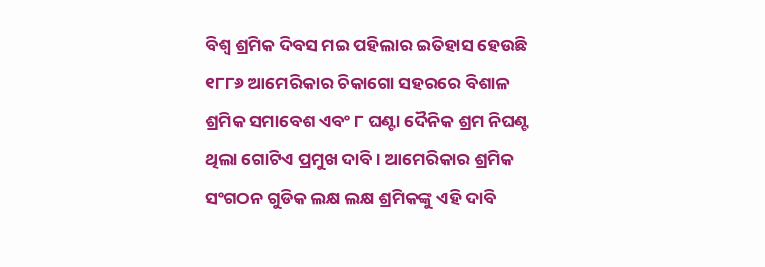ବିଶ୍ଵ ଶ୍ରମିକ ଦିବସ ମଇ ପହିଲାର ଇତିହାସ ହେଉଛି ୧୮୮୬ ଆମେରିକାର ଚିକାଗୋ ସହରରେ ବିଶାଳ ଶ୍ରମିକ ସମାବେଶ ଏବଂ ୮ ଘଣ୍ଟା ଦୈନିକ ଶ୍ରମ ନିଘଣ୍ଟ ଥିଲା ଗୋଟିଏ ପ୍ରମୁଖ ଦାବି । ଆମେରିକାର ଶ୍ରମିକ ସଂଗଠନ ଗୁଡିକ ଲକ୍ଷ ଲକ୍ଷ ଶ୍ରମିକଙ୍କୁ ଏହି ଦାବି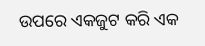ଉପରେ ଏକଜୁଟ କରି ଏକ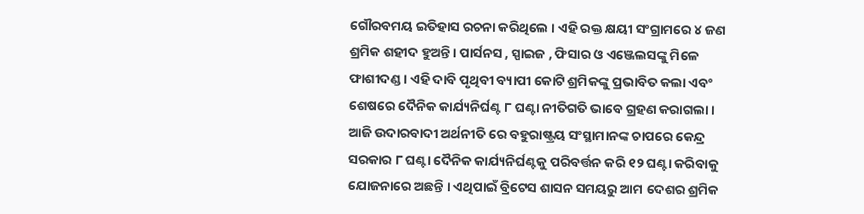ଗୌରବମୟ ଇତିହାସ ରଚନା କରିଥିଲେ । ଏହି ରକ୍ତ କ୍ଷୟୀ ସଂଗ୍ରାମରେ ୪ ଜଣ ଶ୍ରମିକ ଶହୀଦ ହୁଅନ୍ତି । ପାର୍ସନସ , ସ୍ପାଇଜ , ଫିସାର ଓ ଏଞ୍ଜେଲସଙ୍କୁ ମିଳେ ଫାଶୀଦଣ୍ଡ । ଏହି ଦାବି ପୃଥିବୀ ବ୍ୟାପୀ କୋଟି ଶ୍ରମିକଙ୍କୁ ପ୍ରଭାବିତ କଲା ଏବଂ ଶେଷରେ ଦୈନିକ କାର୍ଯ୍ୟନିର୍ଘଣ୍ଟ ୮ ଘଣ୍ଟା ନୀତିଗତି ଭାବେ ଗ୍ରହଣ କରାଗଲା । ଆଜି ଉଦାରବାଦୀ ଅର୍ଥନୀତି ରେ ବହୁରାଷ୍ଟ୍ରୟ ସଂସ୍ଥାମାନଙ୍କ ଚାପରେ କେନ୍ଦ୍ର ସରକାର ୮ ଘଣ୍ଟା ଦୈନିକ କାର୍ଯ୍ୟନିର୍ଘଣ୍ଟକୁ ପରିବର୍ତ୍ତନ କରି ୧୨ ଘଣ୍ଟା କରିବାକୁ ଯୋଜନାରେ ଅଛନ୍ତି । ଏଥିପାଇଁ ବ୍ରିଟେସ ଶାସନ ସମୟରୁ ଆମ ଦେଶର ଶ୍ରମିକ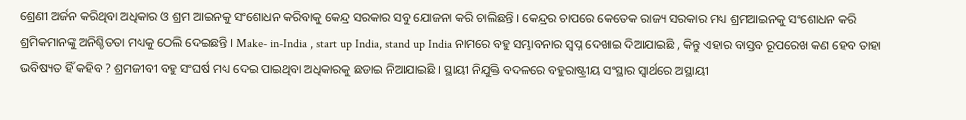ଶ୍ରେଣୀ ଅର୍ଜନ କରିଥିବା ଅଧିକାର ଓ ଶ୍ରମ ଆଇନକୁ ସଂଶୋଧନ କରିବାକୁ କେନ୍ଦ୍ର ସରକାର ସବୁ ଯୋଜନା କରି ଚାଲିଛନ୍ତି । କେନ୍ଦ୍ରର ଚାପରେ କେତେକ ରାଜ୍ୟ ସରକାର ମଧ୍ୟ ଶ୍ରମଆଇନକୁ ସଂଶୋଧନ କରି ଶ୍ରମିକମାନଙ୍କୁ ଅନିଶ୍ଚିତତା ମଧ୍ୟକୁ ଠେଲି ଦେଇଛନ୍ତି । Make- in-India , start up India, stand up India ନାମରେ ବହୁ ସମ୍ଭାବନାର ସ୍ଵପ୍ନ ଦେଖାଇ ଦିଆଯାଇଛି , କିନ୍ତୁ ଏହାର ବାସ୍ତବ ରୂପରେଖ କଣ ହେବ ତାହା ଭବିଷ୍ୟତ ହିଁ କହିବ ? ଶ୍ରମଜୀବୀ ବହୁ ସଂଘର୍ଷ ମଧ୍ୟ ଦେଇ ପାଇଥିବା ଅଧିକାରକୁ ଛଡାଇ ନିଆଯାଇଛି । ସ୍ଥାୟୀ ନିଯୁକ୍ତି ବଦଳରେ ବହୁରାଷ୍ଟ୍ରୀୟ ସଂସ୍ଥାର ସ୍ଵାର୍ଥରେ ଅସ୍ଥାୟୀ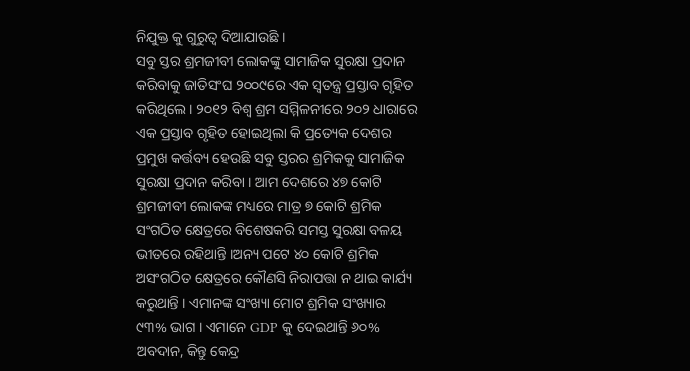ନିଯୁକ୍ତ କୁ ଗୁରୁତ୍ଵ ଦିଆଯାଉଛି ।
ସବୁ ସ୍ତର ଶ୍ରମଜୀବୀ ଲୋକଙ୍କୁ ସାମାଜିକ ସୁରକ୍ଷା ପ୍ରଦାନ କରିବାକୁ ଜାତିସଂଘ ୨୦୦୯ରେ ଏକ ସ୍ଵତନ୍ତ୍ର ପ୍ରସ୍ତାବ ଗୃହିତ କରିଥିଲେ । ୨୦୧୨ ବିଶ୍ଵ ଶ୍ରମ ସମ୍ମିଳନୀରେ ୨୦୨ ଧାରାରେ ଏକ ପ୍ରସ୍ତାବ ଗୃହିତ ହୋଇଥିଲା କି ପ୍ରତ୍ୟେକ ଦେଶର ପ୍ରମୁଖ କର୍ତ୍ତବ୍ୟ ହେଉଛି ସବୁ ସ୍ତରର ଶ୍ରମିକକୁ ସାମାଜିକ ସୁରକ୍ଷା ପ୍ରଦାନ କରିବା । ଆମ ଦେଶରେ ୪୭ କୋଟି ଶ୍ରମଜୀବୀ ଲୋକଙ୍କ ମଧ୍ୟରେ ମାତ୍ର ୭ କୋଟି ଶ୍ରମିକ ସଂଗଠିତ କ୍ଷେତ୍ରରେ ବିଶେଷକରି ସମସ୍ତ ସୁରକ୍ଷା ବଳୟ ଭୀତରେ ରହିଥାନ୍ତି ।ଅନ୍ୟ ପଟେ ୪୦ କୋଟି ଶ୍ରମିକ ଅସଂଗଠିତ କ୍ଷେତ୍ରରେ କୌଣସି ନିରାପତ୍ତା ନ ଥାଇ କାର୍ଯ୍ୟ କରୁଥାନ୍ତି । ଏମାନଙ୍କ ସଂଖ୍ୟା ମୋଟ ଶ୍ରମିକ ସଂଖ୍ୟାର ୯୩% ଭାଗ । ଏମାନେ GDP କୁ ଦେଇଥାନ୍ତି ୬୦% ଅବଦାନ, କିନ୍ତୁ କେନ୍ଦ୍ର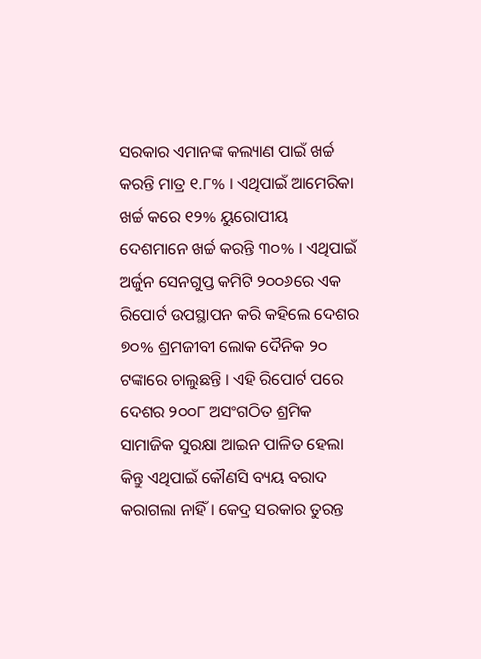ସରକାର ଏମାନଙ୍କ କଲ୍ୟାଣ ପାଇଁ ଖର୍ଚ୍ଚ କରନ୍ତି ମାତ୍ର ୧.୮% । ଏଥିପାଇଁ ଆମେରିକା ଖର୍ଚ୍ଚ କରେ ୧୨% ୟୁରୋପୀୟ ଦେଶମାନେ ଖର୍ଚ୍ଚ କରନ୍ତି ୩୦% । ଏଥିପାଇଁ ଅର୍ଜୁନ ସେନଗୁପ୍ତ କମିଟି ୨୦୦୬ରେ ଏକ ରିପୋର୍ଟ ଉପସ୍ଥାପନ କରି କହିଲେ ଦେଶର ୭୦% ଶ୍ରମଜୀବୀ ଲୋକ ଦୈନିକ ୨୦ ଟଙ୍କାରେ ଚାଲୁଛନ୍ତି । ଏହି ରିପୋର୍ଟ ପରେ ଦେଶର ୨୦୦୮ ଅସଂଗଠିତ ଶ୍ରମିକ ସାମାଜିକ ସୁରକ୍ଷା ଆଇନ ପାଳିତ ହେଲା କିନ୍ତୁ ଏଥିପାଇଁ କୌଣସି ବ୍ୟୟ ବରାଦ କରାଗଲା ନାହିଁ । କେଦ୍ର ସରକାର ତୁରନ୍ତ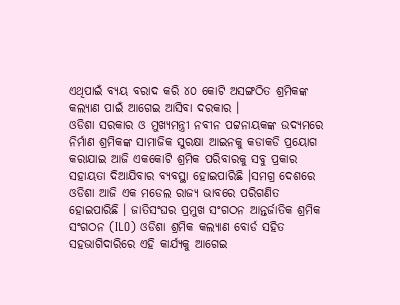ଏଥିପାଇଁ ବ୍ୟୟ ବରାଦ କରି ୪୦ କୋଟି ଅସଙ୍ଗଠିତ ଶ୍ରମିକଙ୍କ କଲ୍ୟାଣ ପାଇଁ ଆଗେଇ ଆସିବା ଦରକାର ।
ଓଡିଶା ସରକାର ଓ ମୁଖ୍ୟମନ୍ତ୍ରୀ ନବୀନ ପଟ୍ଟନାୟକଙ୍କ ଉଦ୍ୟମରେ ନିର୍ମାଣ ଶ୍ରମିକଙ୍କ ସାମାଜିକ ସୁରକ୍ଷା ଆଇନକୁ କଡାକଡି ପ୍ରୟୋଗ କରାଯାଇ ଆଜି ଏକକୋଟି ଶ୍ରମିକ ପରିବାରକୁ ସବୁ ପ୍ରକାର ସହାୟତା ଦିଆଯିବାର ବ୍ୟବସ୍ଥା ହୋଇପାରିଛି ।ସମଗ୍ର ଦେଶରେ ଓଡିଶା ଆଜି ଏକ ମଡେଲ ରାଜ୍ୟ ଭାବରେ ପରିଗଣିତ ହୋଇପାରିଛି । ଜାତିସଂଘର ପ୍ରମୁଖ ସଂଗଠନ ଆନ୍ତର୍ଜାତିକ ଶ୍ରମିକ ସଂଗଠନ (ILO) ଓଡିଶା ଶ୍ରମିକ କଲ୍ୟାଣ ବୋର୍ଡ ସହିତ ସହଭାଗିଦାରିରେ ଏହି କାର୍ଯ୍ୟକୁ ଆଗେଇ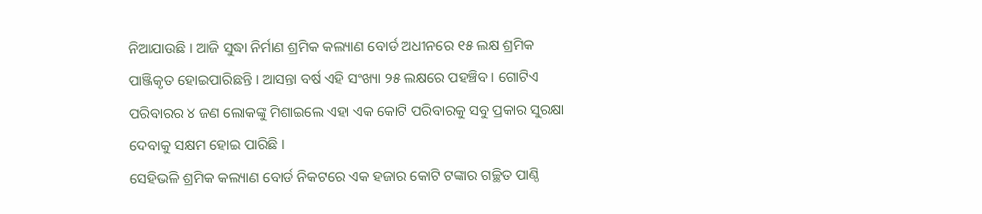ନିଆଯାଉଛି । ଆଜି ସୁଦ୍ଧା ନିର୍ମାଣ ଶ୍ରମିକ କଲ୍ୟାଣ ବୋର୍ଡ ଅଧୀନରେ ୧୫ ଲକ୍ଷ ଶ୍ରମିକ ପାଞ୍ଜିକୃତ ହୋଇପାରିଛନ୍ତି । ଆସନ୍ତା ବର୍ଷ ଏହି ସଂଖ୍ୟା ୨୫ ଲକ୍ଷରେ ପହଞ୍ଚିବ । ଗୋଟିଏ ପରିବାରର ୪ ଜଣ ଲୋକଙ୍କୁ ମିଶାଇଲେ ଏହା ଏକ କୋଟି ପରିବାରକୁ ସବୁ ପ୍ରକାର ସୁରକ୍ଷା ଦେବାକୁ ସକ୍ଷମ ହୋଇ ପାରିଛି ।
ସେହିଭଳି ଶ୍ରମିକ କଲ୍ୟାଣ ବୋର୍ଡ ନିକଟରେ ଏକ ହଜାର କୋଟି ଟଙ୍କାର ଗଚ୍ଛିତ ପାଣ୍ଠି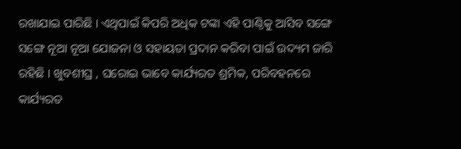ରଖାଯାଇ ପାରିଛି । ଏଥିପାଇଁ କିପରି ଅଧିକ ଟଙ୍କା ଏହି ପାଣ୍ଠିକୁ ଆସିବ ସଙ୍ଗେ ସଙ୍ଗେ ନୂଆ ନୂଆ ଯୋଜନା ଓ ସହାୟତା ପ୍ରଦାନ କରିବା ପାଇଁ ଉଦ୍ୟମ ଜାରି ରହିଛି । ଖୁବଶୀଘ୍ର , ଘରୋଇ ଭାବେ କାର୍ଯ୍ୟରତ ଶ୍ରମିକ, ପରିବହନରେ କାର୍ଯ୍ୟରତ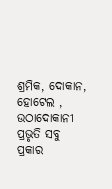ଶ୍ରମିକ, ଦୋକାନ, ହୋଟେଲ , ଉଠାଦୋକାନୀ ପ୍ରଭୃତି ସବୁ ପ୍ରକାର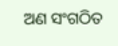ଅଣ ସଂଗଠିତ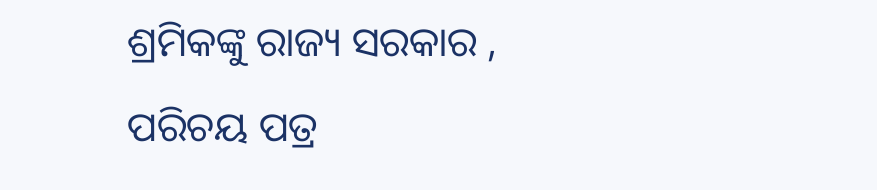ଶ୍ରମିକଙ୍କୁ ରାଜ୍ୟ ସରକାର , ପରିଚୟ ପତ୍ର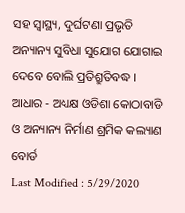ସହ ସ୍ୱାସ୍ଥ୍ୟ, ଦୁର୍ଘଟଣା ପ୍ରଭୃତି ଅନ୍ୟାନ୍ୟ ସୁବିଧା ସୁଯୋଗ ଯୋଗାଇ ଦେବେ ବୋଲି ପ୍ରତିଶ୍ରୁତିବଦ୍ଧ ।
ଆଧାର - ଅଧ୍ୟକ୍ଷ ଓଡିଶା କୋଠାବାଡି ଓ ଅନ୍ୟାନ୍ୟ ନିର୍ମାଣ ଶ୍ରମିକ କଲ୍ୟାଣ ବୋର୍ଡ
Last Modified : 5/29/2020